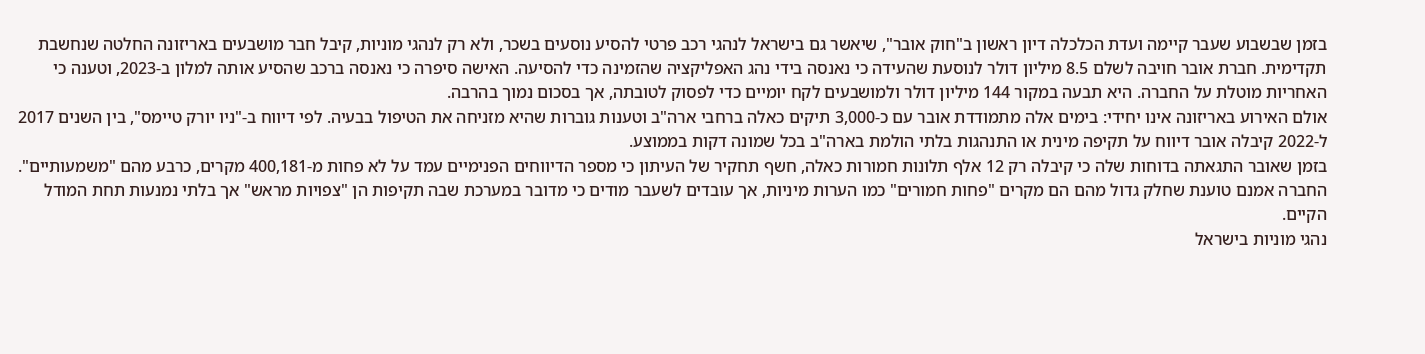בזמן שבשבוע שעבר קיימה ועדת הכלכלה דיון ראשון ב"חוק אובר", שיאשר גם בישראל לנהגי רכב פרטי להסיע נוסעים בשכר, ולא רק לנהגי מוניות, קיבל חבר מושבעים באריזונה החלטה שנחשבת תקדימית. חברת אובר חויבה לשלם 8.5 מיליון דולר לנוסעת שהעידה כי נאנסה בידי נהג האפליקציה שהזמינה כדי להסיעה. האישה סיפרה כי נאנסה ברכב שהסיע אותה למלון ב-2023, וטענה כי האחריות מוטלת על החברה. היא תבעה במקור 144 מיליון דולר ולמושבעים לקח יומיים כדי לפסוק לטובתה, אך בסכום נמוך בהרבה.
אולם האירוע באריזונה אינו יחידי: בימים אלה מתמודדת אובר עם כ-3,000 תיקים כאלה ברחבי ארה"ב וטענות גוברות שהיא מזניחה את הטיפול בבעיה. לפי דיווח ב-"ניו יורק טיימס", בין השנים 2017 ל-2022 קיבלה אובר דיווח על תקיפה מינית או התנהגות בלתי הולמת בארה"ב בכל שמונה דקות בממוצע.
בזמן שאובר התגאתה בדוחות שלה כי קיבלה רק 12 אלף תלונות חמורות כאלה, חשף תחקיר של העיתון כי מספר הדיווחים הפנימיים עמד על לא פחות מ-400,181 מקרים, כרבע מהם "משמעותיים". החברה אמנם טוענת שחלק גדול מהם הם מקרים "פחות חמורים" כמו הערות מיניות, אך עובדים לשעבר מודים כי מדובר במערכת שבה תקיפות הן "צפויות מראש" אך בלתי נמנעות תחת המודל הקיים.
נהגי מוניות בישראל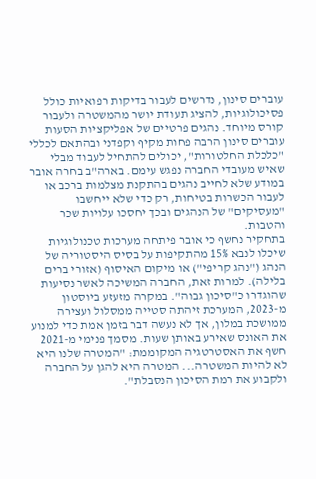עוברים סינון, נדרשים לעבור בדיקות רפואיות כולל פסיכולוגיות, להציג תעודת יושר מהמשטרה ולעבור קורס מיוחד. נהגים פרטיים של אפליקציות הסעות עוברים סינון הרבה פחות מקיף וקפדני ובהתאם לכללי "כלכלת החלטורות", יכולים להתחיל לעבוד מבלי שאיש מעובדי החברה נפגש עימם. בארה"ב בחרה אובר במודע שלא לחייב נהגים בהתקנת מצלמות ברכב או לעבור הכשרות בטיחות, רק כדי שלא ייחשבו "מעסיקים" של הנהגים ובכך יחסכו עלויות שכר והטבות.
בתחקיר נחשף כי אובר פיתחה מערכות טכנולוגיות שיכלו לנבא 15% מהתקיפות על בסיס היסטוריה של הנהג ("נהג קריפי") או מיקום האיסוף (אזורי ברים בלילה). למרות זאת, החברה המשיכה לאשר נסיעות שהוגדרו כ"סיכון גבוה". במקרה מזעזע ביוסטון מ-2023, המערכת זיהתה סטייה ממסלול ועצירה ממושכת במלון, אך לא נעשה דבר בזמן אמת כדי למנוע את האונס שאירע באותן שעות. מסמך פנימי מ-2021 חשף את האסטרטגיה המקוממת: "המטרה שלנו היא לא להיות המשטרה... המטרה היא להגן על החברה ולקבוע את רמת הסיכון הנסבלת".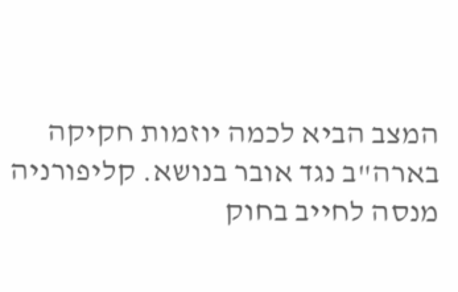המצב הביא לכמה יוזמות חקיקה בארה"ב נגד אובר בנושא. קליפורניה מנסה לחייב בחוק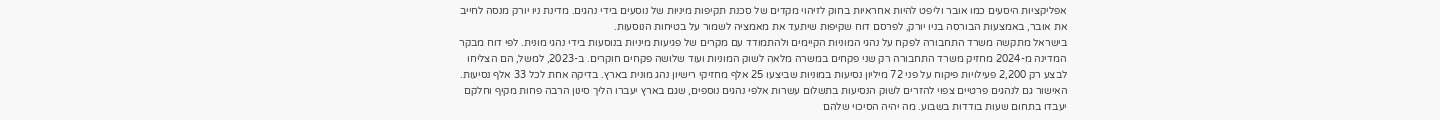אפליקציות היסעים כמו אובר וליפט להיות אחראיות בחוק לזיהוי מקדים של סכנת תקיפות מיניות של נוסעים בידי נהגים. מדינת ניו יורק מנסה לחייב את אובר, באמצעות הבורסה בניו יורק, לפרסם דוח שקיפות שיתעד את מאמציה לשמור על בטיחות הנוסעות.
בישראל מתקשה משרד התחבורה לפקח על נהגי המוניות הקיימים ולהתמודד עם מקרים של פגיעות מיניות בנוסעות בידי נהגי מונית. לפי דוח מבקר המדינה מ-2024 מחזיק משרד התחבורה רק שני פקחים במשרה מלאה לשוק המוניות ועוד שלושה פקחים חוקרים. ב-2023, למשל, הם הצליחו לבצע רק 2,200 פעילויות פיקוח על פני 72 מיליון נסיעות במוניות שביצעו 25 אלף מחזיקי רישיון נהג מונית בארץ. בדיקה אחת לכל 33 אלף נסיעות. האישור גם לנהגים פרטיים צפוי להזרים לשוק הנסיעות בתשלום עשרות אלפי נהגים נוספים, שגם בארץ יעברו הליך סינון הרבה פחות מקיף וחלקם יעבדו בתחום שעות בודדות בשבוע. מה יהיה הסיכוי שלהם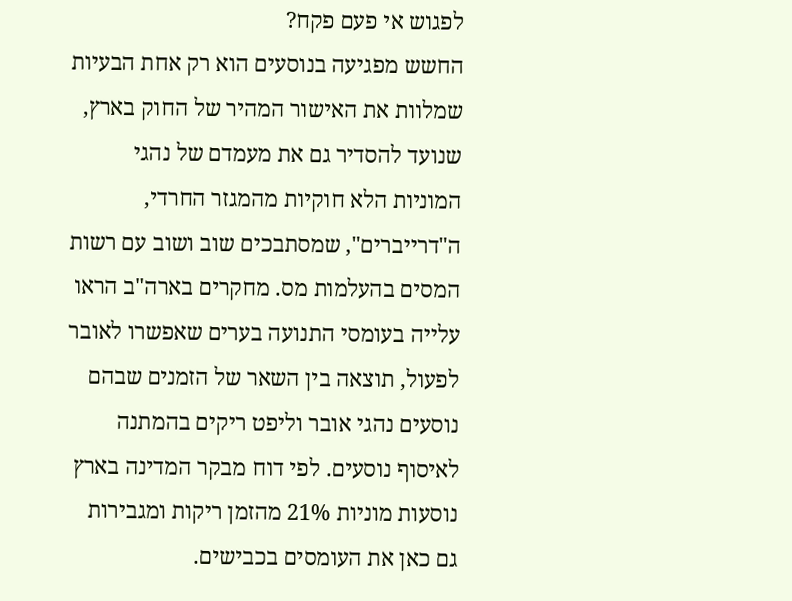לפגוש אי פעם פקח?
החשש מפגיעה בנוסעים הוא רק אחת הבעיות שמלוות את האישור המהיר של החוק בארץ, שנועד להסדיר גם את מעמדם של נהגי המוניות הלא חוקיות מהמגזר החרדי, ה"דרייברים", שמסתבכים שוב ושוב עם רשות המסים בהעלמות מס. מחקרים בארה"ב הראו עלייה בעומסי התנועה בערים שאפשרו לאובר לפעול, תוצאה בין השאר של הזמנים שבהם נוסעים נהגי אובר וליפט ריקים בהמתנה לאיסוף נוסעים. לפי דוח מבקר המדינה בארץ נוסעות מוניות 21% מהזמן ריקות ומגבירות גם כאן את העומסים בכבישים.